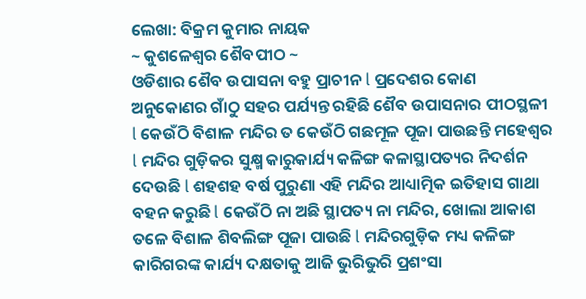ଲେଖା: ବିକ୍ରମ କୁମାର ନାୟକ
~ କୁଶଳେଶ୍ୱର ଶୈବପୀଠ ~
ଓଡିଶାର ଶୈବ ଉପାସନା ବହୁ ପ୍ରାଚୀନ l ପ୍ରଦେଶର କୋଣ ଅନୁକୋଣର ଗାଁଠୁ ସହର ପର୍ଯ୍ୟନ୍ତ ରହିଛି ଶୈବ ଉପାସନାର ପୀଠସ୍ଥଳୀ l କେଉଁଠି ବିଶାଳ ମନ୍ଦିର ତ କେଉଁଠି ଗଛମୂଳ ପୂଜା ପାଉଛନ୍ତି ମହେଶ୍ୱର l ମନ୍ଦିର ଗୁଡ଼ିକର ସୁକ୍ଷ୍ମ କାରୁକାର୍ଯ୍ୟ କଳିଙ୍ଗ କଳାସ୍ଥାପତ୍ୟର ନିଦର୍ଶନ ଦେଉଛି l ଶହଶହ ବର୍ଷ ପୁରୁଣା ଏହି ମନ୍ଦିର ଆଧ୍ୟାତ୍ମିକ ଇତିହାସ ଗାଥା ବହନ କରୁଛି l କେଉଁଠି ନା ଅଛି ସ୍ଥାପତ୍ୟ ନା ମନ୍ଦିର, ଖୋଲା ଆକାଶ ତଳେ ବିଶାଳ ଶିବଲିଙ୍ଗ ପୂଜା ପାଉଛି l ମନ୍ଦିରଗୁଡ଼ିକ ମଧ୍ୟ କଳିଙ୍ଗ କାରିଗରଙ୍କ କାର୍ଯ୍ୟ ଦକ୍ଷତାକୁ ଆଜି ଭୁରିଭୁରି ପ୍ରଶଂସା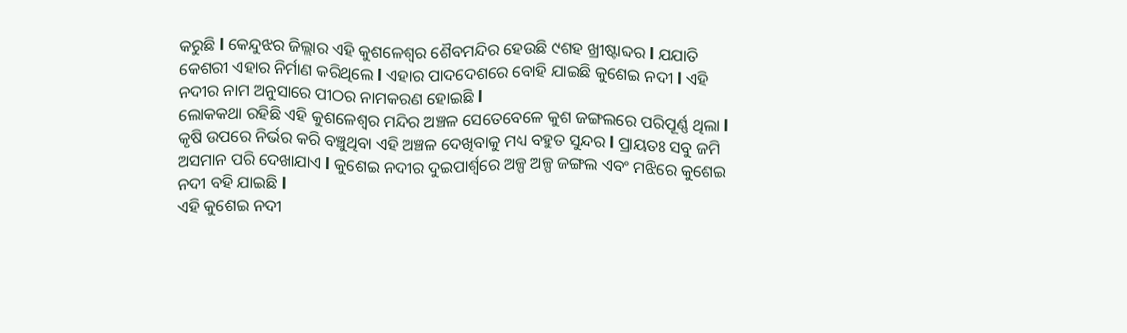କରୁଛି l କେନ୍ଦୁଝର ଜିଲ୍ଲାର ଏହି କୁଶଳେଶ୍ୱର ଶୈବମନ୍ଦିର ହେଉଛି ୯ଶହ ଖ୍ରୀଷ୍ଟାବ୍ଦର l ଯଯାତି କେଶରୀ ଏହାର ନିର୍ମାଣ କରିଥିଲେ l ଏହାର ପାଦଦେଶରେ ବୋହି ଯାଇଛି କୁଶେଇ ନଦୀ l ଏହି ନଦୀର ନାମ ଅନୁସାରେ ପୀଠର ନାମକରଣ ହୋଇଛି l
ଲୋକକଥା ରହିଛି ଏହି କୁଶଳେଶ୍ୱର ମନ୍ଦିର ଅଞ୍ଚଳ ସେତେବେଳେ କୁଶ ଜଙ୍ଗଲରେ ପରିପୂର୍ଣ୍ଣ ଥିଲା l କୃଷି ଉପରେ ନିର୍ଭର କରି ବଞ୍ଚୁଥିବା ଏହି ଅଞ୍ଚଳ ଦେଖିବାକୁ ମଧ୍ୟ ବହୁତ ସୁନ୍ଦର l ପ୍ରାୟତଃ ସବୁ ଜମି ଅସମାନ ପରି ଦେଖାଯାଏ l କୁଶେଇ ନଦୀର ଦୁଇପାର୍ଶ୍ଵରେ ଅଳ୍ପ ଅଳ୍ପ ଜଙ୍ଗଲ ଏବଂ ମଝିରେ କୁଶେଇ ନଦୀ ବହି ଯାଇଛି l
ଏହି କୁଶେଇ ନଦୀ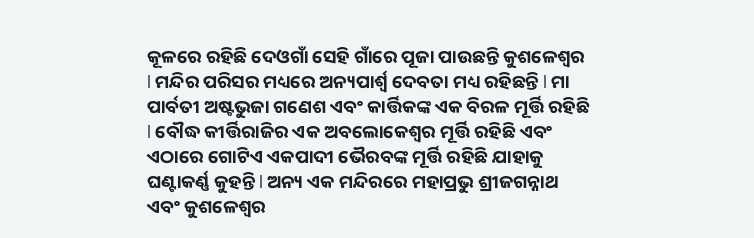କୂଳରେ ରହିଛି ଦେଓଗାଁ ସେହି ଗାଁରେ ପୂଜା ପାଉଛନ୍ତି କୁଶଳେଶ୍ଵର l ମନ୍ଦିର ପରିସର ମଧ୍ୟରେ ଅନ୍ୟପାର୍ଶ୍ଵ ଦେବତା ମଧ୍ୟ ରହିଛନ୍ତି l ମା ପାର୍ବତୀ ଅଷ୍ଟଭୁଜା ଗଣେଶ ଏବଂ କାର୍ତ୍ତିକଙ୍କ ଏକ ବିରଳ ମୂର୍ତ୍ତି ରହିଛି l ବୌଦ୍ଧ କୀର୍ତ୍ତିରାଜିର ଏକ ଅବଲୋକେଶ୍ୱର ମୂର୍ତ୍ତି ରହିଛି ଏବଂ ଏଠାରେ ଗୋଟିଏ ଏକପାଦୀ ଭୈରବଙ୍କ ମୂର୍ତ୍ତି ରହିଛି ଯାହାକୁ ଘଣ୍ଟାକର୍ଣ୍ଣ କୁହନ୍ତି l ଅନ୍ୟ ଏକ ମନ୍ଦିରରେ ମହାପ୍ରଭୁ ଶ୍ରୀଜଗନ୍ନାଥ ଏବଂ କୁଶଳେଶ୍ୱର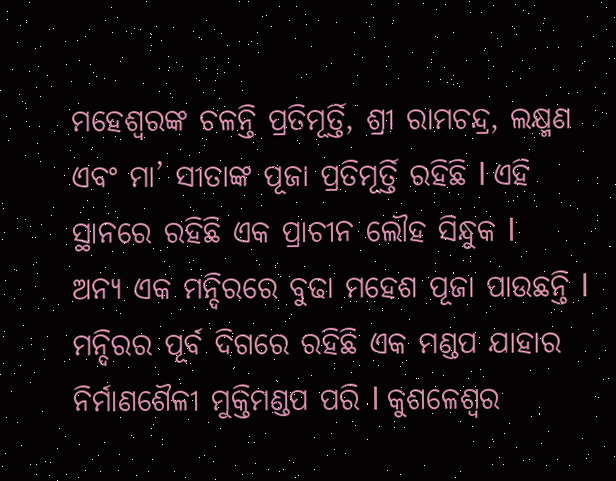ମହେଶ୍ୱରଙ୍କ ଚଳନ୍ତି ପ୍ରତିମୂର୍ତ୍ତି, ଶ୍ରୀ ରାମଚନ୍ଦ୍ର, ଲକ୍ଷ୍ମଣ ଏବଂ ମା’ ସୀତାଙ୍କ ପୂଜା ପ୍ରତିମୂର୍ତ୍ତି ରହିଛି l ଏହି ସ୍ଥାନରେ ରହିଛି ଏକ ପ୍ରାଚୀନ ଲୌହ ସିନ୍ଧୁକ l
ଅନ୍ୟ ଏକ ମନ୍ଦିରରେ ବୁଢା ମହେଶ ପୂଜା ପାଉଛନ୍ତି l ମନ୍ଦିରର ପୂର୍ବ ଦିଗରେ ରହିଛି ଏକ ମଣ୍ଡପ ଯାହାର ନିର୍ମାଣଶୈଳୀ ମୁକ୍ତିମଣ୍ଡପ ପରି l କୁଶଳେଶ୍ୱର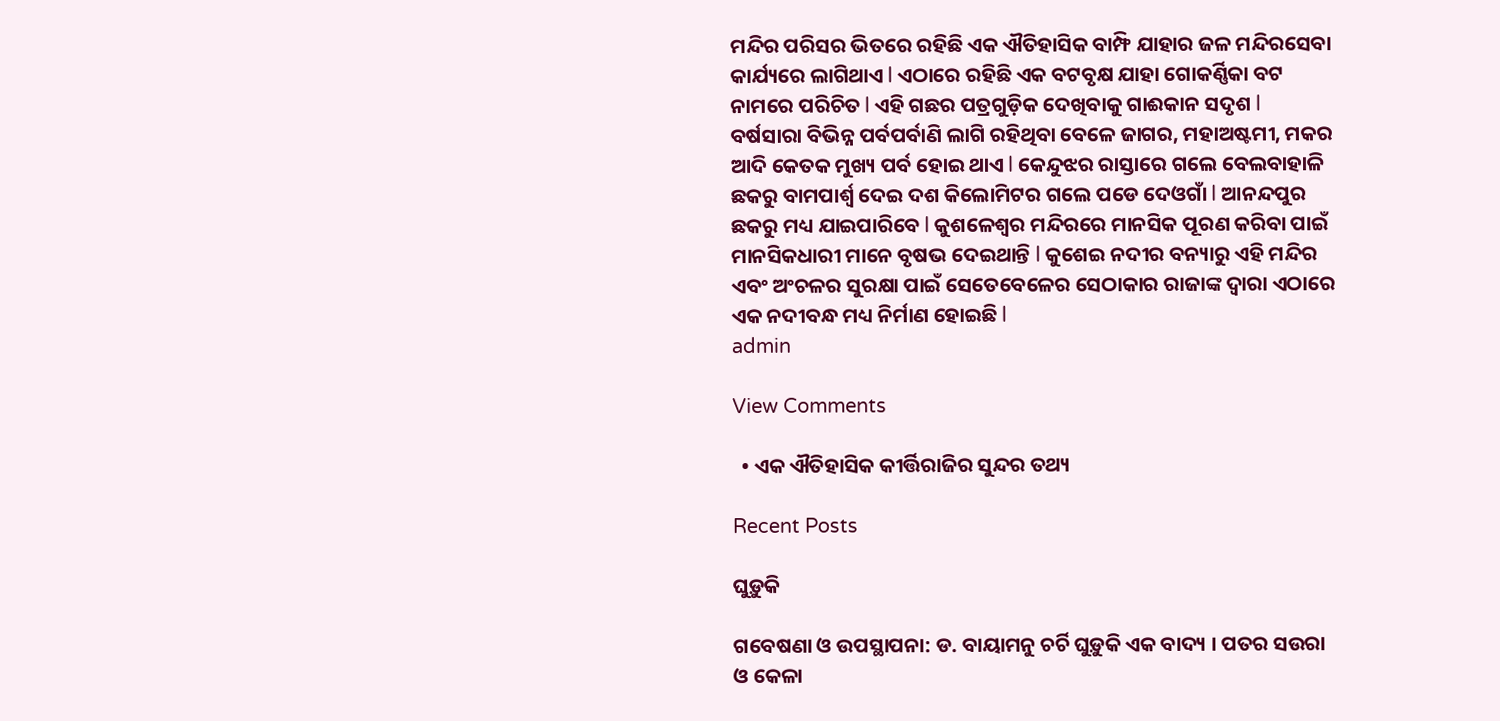ମନ୍ଦିର ପରିସର ଭିତରେ ରହିଛି ଏକ ଐତିହାସିକ ବାମ୍ଫି ଯାହାର ଜଳ ମନ୍ଦିରସେବା କାର୍ଯ୍ୟରେ ଲାଗିଥାଏ l ଏଠାରେ ରହିଛି ଏକ ବଟବୃକ୍ଷ ଯାହା ଗୋକର୍ଣ୍ଣିକା ବଟ ନାମରେ ପରିଚିତ l ଏହି ଗଛର ପତ୍ରଗୁଡ଼ିକ ଦେଖିବାକୁ ଗାଈକାନ ସଦୃଶ l
ବର୍ଷସାରା ବିଭିନ୍ନ ପର୍ବପର୍ବାଣି ଲାଗି ରହିଥିବା ବେଳେ ଜାଗର, ମହାଅଷ୍ଟମୀ, ମକର ଆଦି କେତକ ମୁଖ୍ୟ ପର୍ବ ହୋଇ ଥାଏ l କେନ୍ଦୁଝର ରାସ୍ତାରେ ଗଲେ ବେଲବାହାଳି ଛକରୁ ବାମପାର୍ଶ୍ୱ ଦେଇ ଦଶ କିଲୋମିଟର ଗଲେ ପଡେ ଦେଓଗାଁ l ଆନନ୍ଦପୁର ଛକରୁ ମଧ୍ୟ ଯାଇପାରିବେ l କୁଶଳେଶ୍ୱର ମନ୍ଦିରରେ ମାନସିକ ପୂରଣ କରିବା ପାଇଁ ମାନସିକଧାରୀ ମାନେ ବୃଷଭ ଦେଇଥାନ୍ତି l କୁଶେଇ ନଦୀର ବନ୍ୟାରୁ ଏହି ମନ୍ଦିର ଏବଂ ଅଂଚଳର ସୁରକ୍ଷା ପାଇଁ ସେତେବେଳେର ସେଠାକାର ରାଜାଙ୍କ ଦ୍ୱାରା ଏଠାରେ ଏକ ନଦୀବନ୍ଧ ମଧ୍ୟ ନିର୍ମାଣ ହୋଇଛି l
admin

View Comments

  • ଏକ ଐତିହାସିକ କୀର୍ତ୍ତିରାଜିର ସୁନ୍ଦର ତଥ୍ୟ

Recent Posts

ଘୁଡ଼ୁକି

ଗବେଷଣା ଓ ଉପସ୍ଥାପନା: ଡ. ବାୟାମନୁ ଚର୍ଚି ଘୁଡ଼ୁକି ଏକ ବାଦ୍ୟ । ପତର ସଉରା ଓ କେଳା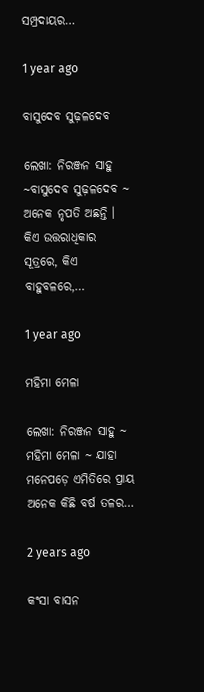ସମ୍ପ୍ରଦାୟର…

1 year ago

ବାସୁଦେବ ସୁଢ଼ଳଦେବ

ଲେଖା: ନିରଞ୍ଜନ ସାହୁ ~ବାସୁଦେବ ସୁଢ଼ଳଦେବ ~ ଅନେକ ନୃପତି ଅଛନ୍ତି । କିଏ ଉତ୍ତରାଧିକାର ସୂତ୍ରରେ, କିଏ ବାହୁବଳରେ,…

1 year ago

ମହିମା ମେଳା

ଲେଖା: ନିରଞ୍ଜନ ସାହୁ ~ ମହିମା ମେଳା ~ ଯାହା ମନେପଡ଼େ ଏମିତିରେ ପ୍ରାୟ ଅନେକ କିଛି ବର୍ଷ ତଳର…

2 years ago

କଂସା ବାସନ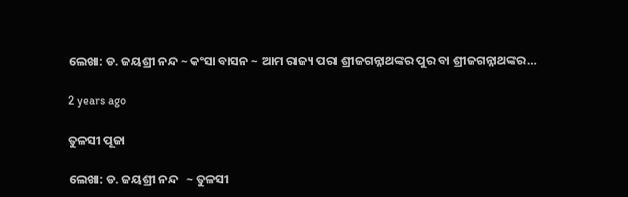ଲେଖା: ଡ. ଜୟଶ୍ରୀ ନନ୍ଦ ~ କଂସା ବାସନ ~ ଆମ ରାଜ୍ୟ ପରା ଶ୍ରୀଜଗନ୍ନାଥଙ୍କର ପୁର ବା ଶ୍ରୀଜଗନ୍ନାଥଙ୍କର…

2 years ago

ତୁଳସୀ ପୂଜା

ଲେଖା: ଡ. ଜୟଶ୍ରୀ ନନ୍ଦ   ~ ତୁଳସୀ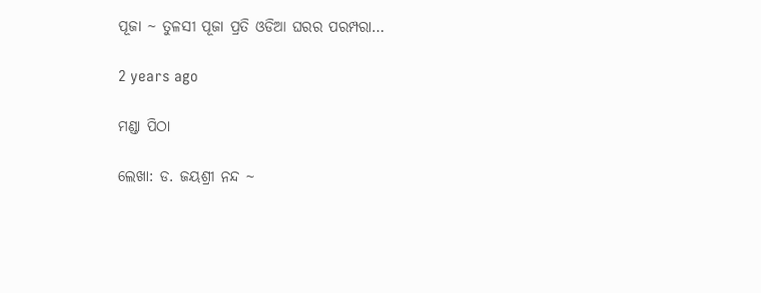ପୂଜା ~ ତୁଳସୀ ପୂଜା ପ୍ରତି ଓଡିଆ ଘରର ପରମ୍ପରା…

2 years ago

ମଣ୍ଡା ପିଠା

ଲେଖା: ଡ. ଜୟଶ୍ରୀ ନନ୍ଦ ~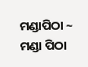ମଣ୍ଡାପିଠା ~ ମଣ୍ଡା ପିଠା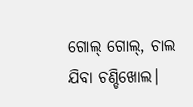ଗୋଲ୍ ଗୋଲ୍, ଚାଲ ଯିବା ଚଣ୍ଡିଖୋଲ।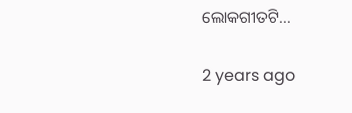ଲୋକଗୀତଟି…

2 years ago